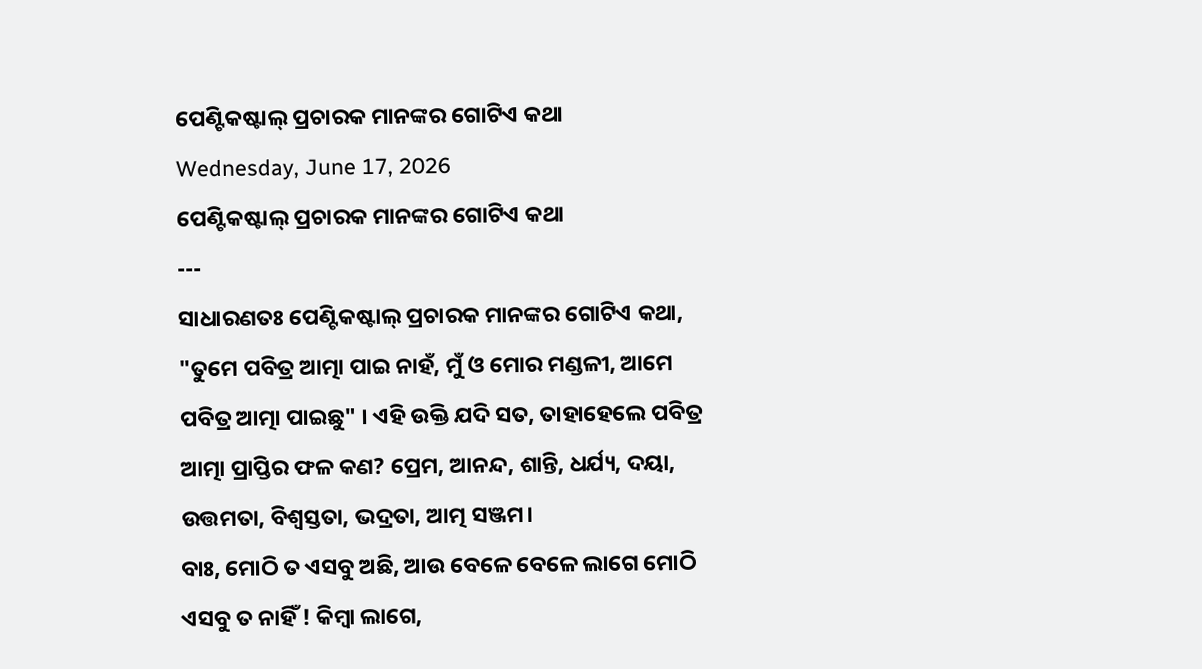ପେଣ୍ଟିକଷ୍ଟାଲ୍ ପ୍ରଚାରକ ମାନଙ୍କର ଗୋଟିଏ କଥା
Wednesday, June 17, 2026
ପେଣ୍ଟିକଷ୍ଟାଲ୍ ପ୍ରଚାରକ ମାନଙ୍କର ଗୋଟିଏ କଥା
---
ସାଧାରଣତଃ ପେଣ୍ଟିକଷ୍ଟାଲ୍ ପ୍ରଚାରକ ମାନଙ୍କର ଗୋଟିଏ କଥା, "ତୁମେ ପବିତ୍ର ଆତ୍ମା ପାଇ ନାହଁ, ମୁଁ ଓ ମୋର ମଣ୍ଡଳୀ, ଆମେ ପବିତ୍ର ଆତ୍ମା ପାଇଛୁ" । ଏହି ଉକ୍ତି ଯଦି ସତ, ତାହାହେଲେ ପବିତ୍ର ଆତ୍ମା ପ୍ରାପ୍ତିର ଫଳ କଣ? ପ୍ରେମ, ଆନନ୍ଦ, ଶାନ୍ତି, ଧର୍ଯ୍ୟ, ଦୟା, ଉତ୍ତମତା, ବିଶ୍ଵସ୍ତତା, ଭଦ୍ରତା, ଆତ୍ମ ସଞ୍ଜମ।
ବାଃ, ମୋଠି ତ ଏସବୁ ଅଛି, ଆଉ ବେଳେ ବେଳେ ଲାଗେ ମୋଠି ଏସବୁ ତ ନାହିଁ ! କିମ୍ବା ଲାଗେ,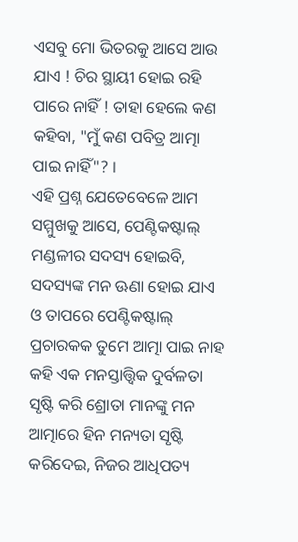ଏସବୁ ମୋ ଭିତରକୁ ଆସେ ଆଉ ଯାଏ ! ଚିର ସ୍ଥାୟୀ ହୋଇ ରହି ପାରେ ନାହିଁ ! ତାହା ହେଲେ କଣ କହିବା, "ମୁଁ କଣ ପବିତ୍ର ଆତ୍ମା ପାଇ ନାହିଁ"? ।
ଏହି ପ୍ରଶ୍ନ ଯେତେବେଳେ ଆମ ସମ୍ମୁଖକୁ ଆସେ, ପେଣ୍ଟିକଷ୍ଟାଲ୍ ମଣ୍ଡଳୀର ସଦସ୍ୟ ହୋଇବି, ସଦସ୍ୟଙ୍କ ମନ ଊଣା ହୋଇ ଯାଏ ଓ ତାପରେ ପେଣ୍ଟିକଷ୍ଟାଲ୍ ପ୍ରଚାରକକ ତୁମେ ଆତ୍ମା ପାଇ ନାହ କହି ଏକ ମନସ୍ତାତ୍ତ୍ୱିକ ଦୁର୍ବଳତା ସୃଷ୍ଟି କରି ଶ୍ରୋତା ମାନଙ୍କୁ ମନ ଆତ୍ମାରେ ହିନ ମନ୍ୟତା ସୃଷ୍ଟି କରିଦେଇ, ନିଜର ଆଧିପତ୍ୟ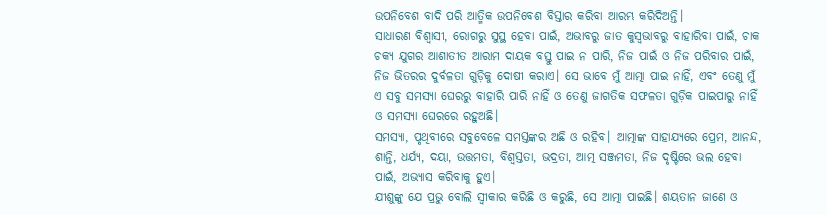ଉପନିବେଶ ବାଦି ପରି ଆତ୍ମିକ ଉପନିବେଶ ବିସ୍ତାର କରିବା ଆରମ୍ଭ କରିଦିଅନ୍ତି।
ସାଧାରଣ ବିଶ୍ବାସୀ, ରୋଗରୁ ସୁସ୍ଥ ହେବା ପାଇଁ, ଅଭାବରୁ ଜାତ କୁସ୍ଵଭାବରୁ ବାହାରିବା ପାଇଁ, ଚାକ ଚକ୍ୟ ଯୁଗର ଆଶାତୀତ ଆରାମ ଦାୟକ ବସ୍ତୁ ପାଇ ନ ପାରି, ନିଜ ପାଇଁ ଓ ନିଜ ପରିବାର ପାଇଁ, ନିଜ ଭିତରର ଦୁର୍ବଳତା ଗୁଡ଼ିକୁ ଦୋଷୀ କରାଏ। ସେ ଭାବେ ମୁଁ ଆତ୍ମା ପାଇ ନାହିଁ, ଏବଂ ତେଣୁ ମୁଁ ଏ ସବୁ ସମସ୍ୟା ଘେରରୁ ବାହାରି ପାରି ନାହିଁ ଓ ତେଣୁ ଜାଗତିକ ସଫଳତା ଗୁଡ଼ିକ ପାଇପାରୁ ନାହିଁ ଓ ସମସ୍ୟା ଘେରରେ ରହୁଅଛି।
ସମସ୍ୟା, ପୃଥିବୀରେ ସବୁବେଳେ ସମସ୍ତଙ୍କର ଅଛି ଓ ରହିବ। ଆତ୍ମାଙ୍କ ସାହାଯ୍ୟରେ ପ୍ରେମ, ଆନନ୍ଦ, ଶାନ୍ତି, ଧର୍ଯ୍ୟ, ଦୟା, ଉତ୍ତମତା, ବିଶ୍ଵସ୍ତତା, ଭଦ୍ରତା, ଆତ୍ମ ସଞ୍ଜମତା, ନିଜ ଦୃଷ୍ଟିରେ ଭଲ ହେବା ପାଇଁ, ଅଭ୍ୟାସ କରିବାକୁ ହୁଏ।
ଯୀଶୁଙ୍କୁ ଯେ ପ୍ରଭୁ ବୋଲି ସ୍ବୀକାର କରିଛି ଓ କରୁଛି, ସେ ଆତ୍ମା ପାଇଛି। ଶୟତାନ ଜାଣେ ଓ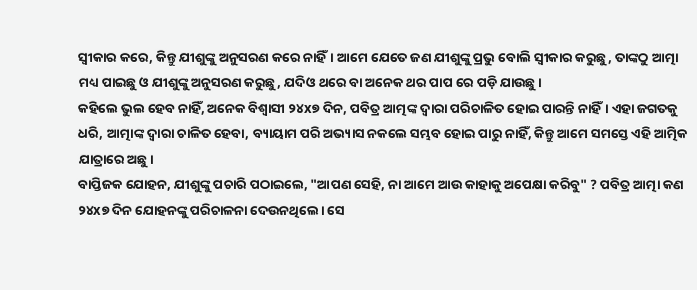ସ୍ବୀକାର କରେ, କିନ୍ତୁ ଯୀଶୁଙ୍କୁ ଅନୁସରଣ କରେ ନାହିଁ। ଆମେ ଯେତେ ଜଣ ଯୀଶୁଙ୍କୁ ପ୍ରଭୁ ବୋଲି ସ୍ବୀକାର କରୁଛୁ, ତାଙ୍କଠୁ ଆତ୍ମା ମଧ୍ୟ ପାଇଛୁ ଓ ଯୀଶୁଙ୍କୁ ଅନୁସରଣ କରୁଛୁ, ଯଦିଓ ଥରେ ବା ଅନେକ ଥର ପାପ ରେ ପଡ଼ି ଯାଉଛୁ।
କହିଲେ ଭୁଲ ହେବ ନାହିଁ, ଅନେକ ବିଶ୍ବାସୀ ୨୪x୭ ଦିନ, ପବିତ୍ର ଆତ୍ମଙ୍କ ଦ୍ଵାରା ପରିଚାଳିତ ହୋଇ ପାରନ୍ତି ନାହିଁ। ଏହା ଜଗତକୁ ଧରି, ଆତ୍ମାଙ୍କ ଦ୍ଵାରା ଚାଳିତ ହେବା, ବ୍ୟାୟାମ ପରି ଅଭ୍ୟାସ ନକଲେ ସମ୍ଭବ ହୋଇ ପାରୁ ନାହିଁ, କିନ୍ତୁ ଆମେ ସମସ୍ତେ ଏହି ଆତ୍ମିକ ଯାତ୍ରାରେ ଅଛୁ।
ବାପ୍ତିଜକ ଯୋହନ, ଯୀଶୁଙ୍କୁ ପଚାରି ପଠାଇଲେ, "ଆପଣ ସେହି, ନା ଆମେ ଆଉ କାହାକୁ ଅପେକ୍ଷା କରିବୁ" ? ପବିତ୍ର ଆତ୍ମା କଣ ୨୪x୭ ଦିନ ଯୋହନଙ୍କୁ ପରିଚାଳନା ଦେଉନଥିଲେ। ସେ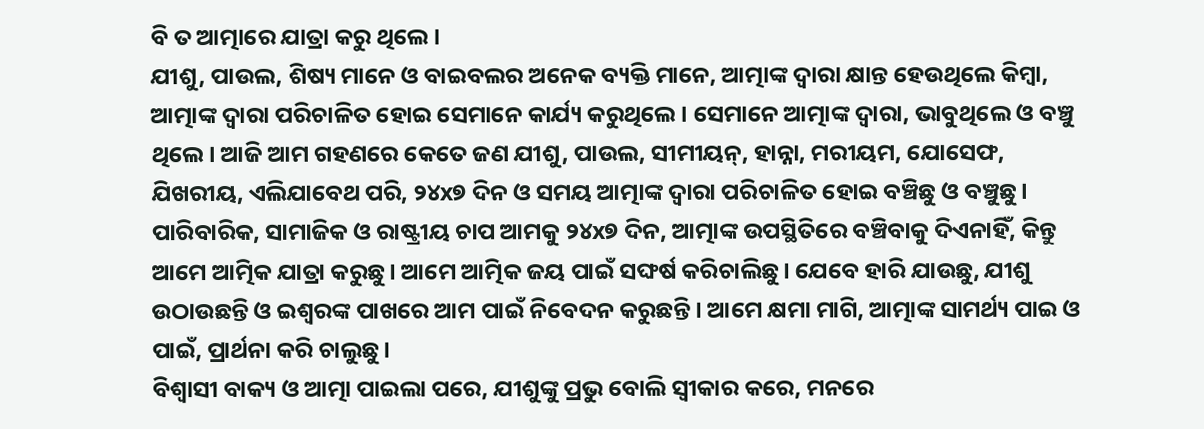ବି ତ ଆତ୍ମାରେ ଯାତ୍ରା କରୁ ଥିଲେ।
ଯୀଶୁ, ପାଉଲ, ଶିଷ୍ୟ ମାନେ ଓ ବାଇବଲର ଅନେକ ବ୍ୟକ୍ତି ମାନେ, ଆତ୍ମାଙ୍କ ଦ୍ଵାରା କ୍ଷାନ୍ତ ହେଉଥିଲେ କିମ୍ବା, ଆତ୍ମାଙ୍କ ଦ୍ଵାରା ପରିଚାଳିତ ହୋଇ ସେମାନେ କାର୍ଯ୍ୟ କରୁଥିଲେ। ସେମାନେ ଆତ୍ମାଙ୍କ ଦ୍ଵାରା, ଭାବୁଥିଲେ ଓ ବଞ୍ଚୁ ଥିଲେ। ଆଜି ଆମ ଗହଣରେ କେତେ ଜଣ ଯୀଶୁ, ପାଉଲ, ସୀମୀୟନ୍, ହାନ୍ନା, ମରୀୟମ, ଯୋସେଫ, ଯିଖରୀୟ, ଏଲିଯାବେଥ ପରି, ୨୪x୭ ଦିନ ଓ ସମୟ ଆତ୍ମାଙ୍କ ଦ୍ଵାରା ପରିଚାଳିତ ହୋଇ ବଞ୍ଚିଛୁ ଓ ବଞ୍ଚୁଛୁ। ପାରିବାରିକ, ସାମାଜିକ ଓ ରାଷ୍ଟ୍ରୀୟ ଚାପ ଆମକୁ ୨୪x୭ ଦିନ, ଆତ୍ମାଙ୍କ ଉପସ୍ଥିତିରେ ବଞ୍ଚିବାକୁ ଦିଏନାହିଁ, କିନ୍ତୁ ଆମେ ଆତ୍ମିକ ଯାତ୍ରା କରୁଛୁ। ଆମେ ଆତ୍ମିକ ଜୟ ପାଇଁ ସଙ୍ଘର୍ଷ କରିଚାଲିଛୁ। ଯେବେ ହାରି ଯାଉଛୁ, ଯୀଶୁ ଉଠାଉଛନ୍ତି ଓ ଇଶ୍ୱରଙ୍କ ପାଖରେ ଆମ ପାଇଁ ନିବେଦନ କରୁଛନ୍ତି। ଆମେ କ୍ଷମା ମାଗି, ଆତ୍ମାଙ୍କ ସାମର୍ଥ୍ୟ ପାଇ ଓ ପାଇଁ, ପ୍ରାର୍ଥନା କରି ଚାଲୁଛୁ।
ବିଶ୍ବାସୀ ବାକ୍ୟ ଓ ଆତ୍ମା ପାଇଲା ପରେ, ଯୀଶୁଙ୍କୁ ପ୍ରଭୁ ବୋଲି ସ୍ବୀକାର କରେ, ମନରେ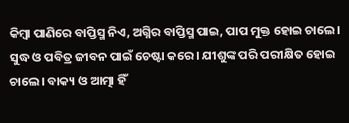କିମ୍ବା ପାଣିରେ ବାପ୍ତିସ୍ମ ନିଏ, ଅଗ୍ନିର ବାପ୍ତିସ୍ମ ପାଇ, ପାପ ମୁକ୍ତ ହୋଇ ଚାଲେ। ସୁଦ୍ଧ ଓ ପବିତ୍ର ଜୀବନ ପାଇଁ ଚେଷ୍ଟା କରେ। ଯୀଶୁଙ୍କ ପରି ପରୀକ୍ଷିତ ହୋଇ ଚାଲେ। ବାକ୍ୟ ଓ ଆତ୍ମା ହିଁ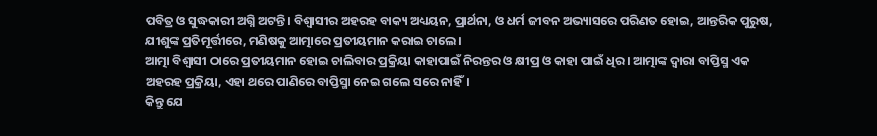ପବିତ୍ର ଓ ସୁଦ୍ଧକାରୀ ଅଗ୍ନି ଅଟନ୍ତି। ବିଶ୍ଵାସୀର ଅହରହ ବାକ୍ୟ ଅଧ୍ୟୟନ, ପ୍ରାର୍ଥନା, ଓ ଧର୍ମ ଜୀବନ ଅଭ୍ୟାସରେ ପରିଣତ ହୋଇ, ଆନ୍ତରିକ ପୁରୁଷ, ଯୀଶୁଙ୍କ ପ୍ରତିମୂର୍ତ୍ତୀରେ, ମଣିଷକୁ ଆତ୍ମାରେ ପ୍ରତୀୟମାନ କରାଇ ଚାଲେ।
ଆତ୍ମା ବିଶ୍ୱାସୀ ଠାରେ ପ୍ରତୀୟମାନ ହୋଇ ଚାଲିବାର ପ୍ରକ୍ରିୟା କାହାପାଇଁ ନିରନ୍ତର ଓ କ୍ଷୀପ୍ର ଓ କାହା ପାଇଁ ଧିର। ଆତ୍ମାଙ୍କ ଦ୍ଵାରା ବାପ୍ତିସ୍ମ ଏକ ଅହରହ ପ୍ରକ୍ରିୟା, ଏହା ଥରେ ପାଣିରେ ବାପ୍ତିସ୍ମା ନେଇ ଗଲେ ସରେ ନାହିଁ।
କିନ୍ତୁ ଯେ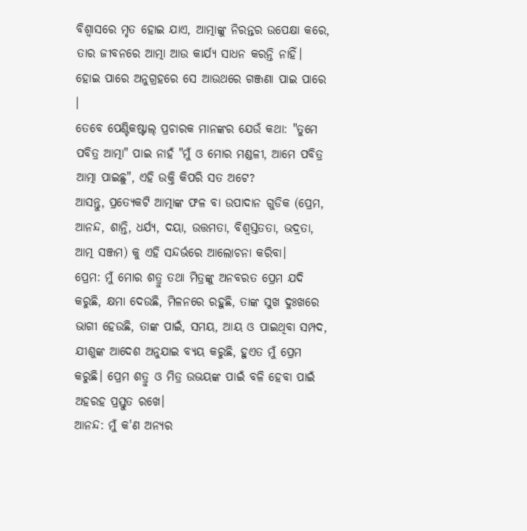ବିଶ୍ଵାସରେ ମୃତ ହୋଇ ଯାଏ, ଆତ୍ମାଙ୍କୁ ନିରନ୍ତର ଉପେକ୍ଷା କରେ, ତାର ଜୀବନରେ ଆତ୍ମା ଆଉ କାର୍ଯ୍ୟ ସାଧନ କରନ୍ତି ନାହିଁ। ହୋଇ ପାରେ ଅନୁଗ୍ରହରେ ସେ ଆଉଥରେ ଗଞ୍ଜଣା ପାଇ ପାରେ ।
ତେବେ ପେଣ୍ଟିକଷ୍ଟାଲ୍ ପ୍ରଚାରକ ମାନଙ୍କର ଯେଉଁ କଥା: "ତୁମେ ପବିତ୍ର ଆତ୍ମା" ପାଇ ନାହଁ "ମୁଁ ଓ ମୋର ମଣ୍ଡଳୀ, ଆମେ ପବିତ୍ର ଆତ୍ମା ପାଇଛୁ", ଏହି ଉକ୍ତି କିପରି ସତ ଅଟେ?
ଆସନ୍ତୁ, ପ୍ରତ୍ୟେକଟି ଆତ୍ମାଙ୍କ ଫଳ ବା ଉପାଦାନ ଗୁଡିକ (ପ୍ରେମ, ଆନନ୍ଦ, ଶାନ୍ତି, ଧର୍ଯ୍ୟ, ଦୟା, ଉତ୍ତମତା, ବିଶ୍ଵସ୍ତତତା, ଭଦ୍ରତା, ଆତ୍ମ ସଞ୍ଜମ) କୁ ଏହି ସନ୍ଦର୍ଭରେ ଆଲୋଚନା କରିବା।
ପ୍ରେମ: ମୁଁ ମୋର ଶତ୍ରୁ ତଥା ମିତ୍ରଙ୍କୁ ଅନବରତ ପ୍ରେମ ଯଦି କରୁଛି, କ୍ଷମା ଦେଉଛି, ମିଳନରେ ରହୁଛି, ତାଙ୍କ ସୁଖ ଦୁଃଖରେ ଭାଗୀ ହେଉଛି, ତାଙ୍କ ପାଇଁ, ସମୟ, ଆୟ ଓ ପାଇଥିବା ସମ୍ପଦ, ଯୀଶୁଙ୍କ ଆଦେଶ ଅନୁଯାଇ ବ୍ୟୟ କରୁଛି, ହୁଏତ ମୁଁ ପ୍ରେମ କରୁଛି। ପ୍ରେମ ଶତ୍ରୁ ଓ ମିତ୍ର ଉଭୟଙ୍କ ପାଇଁ ବଳି ହେବା ପାଇଁ ଅହରହ ପ୍ରସ୍ତୁତ ରଖେ।
ଆନନ୍ଦ: ମୁଁ କ'ଣ ଅନ୍ୟର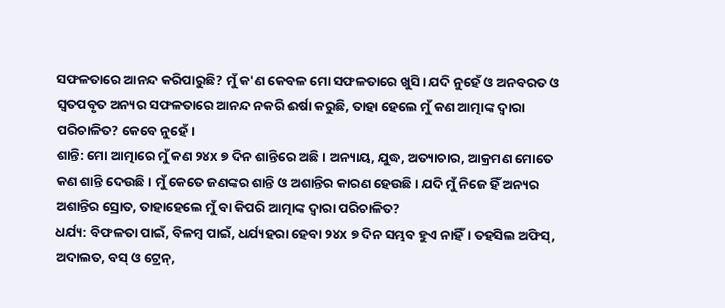ସଫଳତାରେ ଆନନ୍ଦ କରିପାରୁଛି? ମୁଁ କ'ଣ କେବଳ ମୋ ସଫଳତାରେ ଖୁସି। ଯଦି ନୁହେଁ ଓ ଅନବରତ ଓ ସ୍ଵତପବୃତ ଅନ୍ୟର ସଫଳତାରେ ଆନନ୍ଦ ନକରି ଈର୍ଷା କରୁଛି, ତାହା ହେଲେ ମୁଁ କଣ ଆତ୍ମାଙ୍କ ଦ୍ଵାରା ପରିଚାଳିତ? କେବେ ନୁହେଁ।
ଶାନ୍ତି: ମୋ ଆତ୍ମାରେ ମୁଁ କଣ ୨୪x ୭ ଦିନ ଶାନ୍ତିରେ ଅଛି। ଅନ୍ୟାୟ, ଯୁଦ୍ଧ, ଅତ୍ୟାଚାର, ଆକ୍ରମଣ ମୋତେ କଣ ଶାନ୍ତି ଦେଉଛି। ମୁଁ କେତେ ଜଣଙ୍କର ଶାନ୍ତି ଓ ଅଶାନ୍ତିର କାରଣ ହେଉଛି। ଯଦି ମୁଁ ନିଜେ ହିଁ ଅନ୍ୟର ଅଶାନ୍ତିର ସ୍ରୋତ, ତାହାହେଲେ ମୁଁ ବା କିପରି ଆତ୍ମାଙ୍କ ଦ୍ଵାରା ପରିଚାଳିତ?
ଧର୍ଯ୍ୟ: ବିଫଳତା ପାଇଁ, ବିଳମ୍ବ ପାଇଁ, ଧର୍ଯ୍ୟହରା ହେବା ୨୪x ୭ ଦିନ ସମ୍ଭବ ହୁଏ ନାହିଁ। ତହସିଲ ଅଫିସ୍, ଅଦାଲତ, ବସ୍ ଓ ଟ୍ରେନ୍,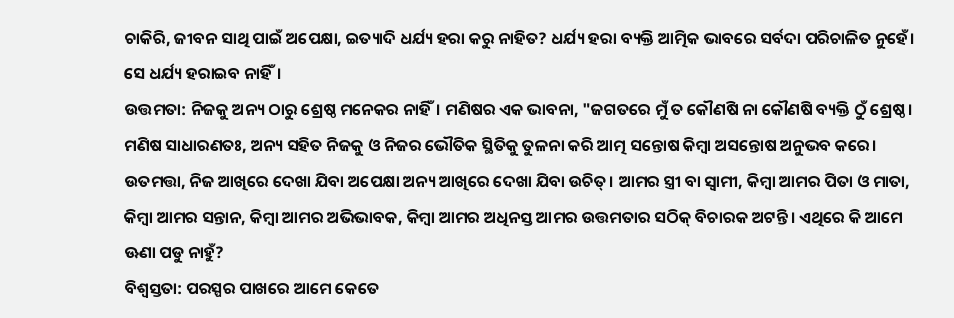ଚାକିରି, ଜୀବନ ସାଥି ପାଇଁ ଅପେକ୍ଷା, ଇତ୍ୟାଦି ଧର୍ଯ୍ୟ ହରା କରୁ ନାହିତ? ଧର୍ଯ୍ୟ ହରା ବ୍ୟକ୍ତି ଆତ୍ମିକ ଭାବରେ ସର୍ବଦା ପରିଚାଳିତ ନୁହେଁ। ସେ ଧର୍ଯ୍ୟ ହରାଇବ ନାହିଁ।
ଉତ୍ତମତା: ନିଜକୁ ଅନ୍ୟ ଠାରୁ ଶ୍ରେଷ୍ଠ ମନେକର ନାହିଁ। ମଣିଷର ଏକ ଭାବନା, "ଜଗତରେ ମୁଁ ତ କୌଣଷି ନା କୌଣଷି ବ୍ୟକ୍ତି ଠୁଁ ଶ୍ରେଷ୍ଠ। ମଣିଷ ସାଧାରଣତଃ, ଅନ୍ୟ ସହିତ ନିଜକୁ ଓ ନିଜର ଭୌତିକ ସ୍ଥିତିକୁ ତୁଳନା କରି ଆତ୍ମ ସନ୍ତୋଷ କିମ୍ବା ଅସନ୍ତୋଷ ଅନୁଭବ କରେ। ଉତମତ୍ତା, ନିଜ ଆଖିରେ ଦେଖା ଯିବା ଅପେକ୍ଷା ଅନ୍ୟ ଆଖିରେ ଦେଖା ଯିବା ଉଚିତ୍। ଆମର ସ୍ତ୍ରୀ ବା ସ୍ବାମୀ, କିମ୍ବା ଆମର ପିତା ଓ ମାତା, କିମ୍ବା ଆମର ସନ୍ତାନ, କିମ୍ବା ଆମର ଅଭିଭାବକ, କିମ୍ବା ଆମର ଅଧିନସ୍ତ ଆମର ଉତ୍ତମତାର ସଠିକ୍ ବିଚାରକ ଅଟନ୍ତି। ଏଥିରେ କି ଆମେ ଊଣା ପଡୁ ନାହୁଁ?
ବିଶ୍ଵସ୍ତତା: ପରସ୍ପର ପାଖରେ ଆମେ କେତେ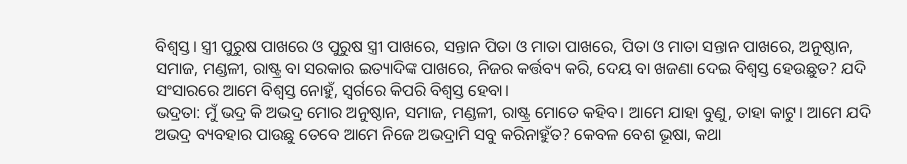ବିଶ୍ଵସ୍ତ। ସ୍ତ୍ରୀ ପୁରୁଷ ପାଖରେ ଓ ପୁରୁଷ ସ୍ତ୍ରୀ ପାଖରେ, ସନ୍ତାନ ପିତା ଓ ମାତା ପାଖରେ, ପିତା ଓ ମାତା ସନ୍ତାନ ପାଖରେ, ଅନୁଷ୍ଠାନ, ସମାଜ, ମଣ୍ଡଳୀ, ରାଷ୍ଟ୍ର ବା ସରକାର ଇତ୍ୟାଦିଙ୍କ ପାଖରେ, ନିଜର କର୍ତ୍ତବ୍ୟ କରି, ଦେୟ ବା ଖଜଣା ଦେଇ ବିଶ୍ଵସ୍ତ ହେଉଛୁତ? ଯଦି ସଂସାରରେ ଆମେ ବିଶ୍ଵସ୍ତ ନୋହୁଁ, ସ୍ଵର୍ଗରେ କିପରି ବିଶ୍ଵସ୍ତ ହେବା।
ଭଦ୍ରତା: ମୁଁ ଭଦ୍ର କି ଅଭଦ୍ର ମୋର ଅନୁଷ୍ଠାନ, ସମାଜ, ମଣ୍ଡଳୀ, ରାଷ୍ଟ୍ର ମୋତେ କହିବ। ଆମେ ଯାହା ବୁଣୁ, ତାହା କାଟୁ। ଆମେ ଯଦି ଅଭଦ୍ର ବ୍ୟବହାର ପାଉଛୁ ତେବେ ଆମେ ନିଜେ ଅଭଦ୍ରାମି ସବୁ କରିନାହୁଁତ? କେବଳ ବେଶ ଭୂଷା, କଥା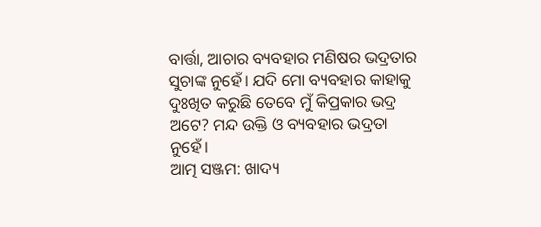ବାର୍ତ୍ତା, ଆଚାର ବ୍ୟବହାର ମଣିଷର ଭଦ୍ରତାର ସୁଚାଙ୍କ ନୁହେଁ। ଯଦି ମୋ ବ୍ୟବହାର କାହାକୁ ଦୁଃଖିତ କରୁଛି ତେବେ ମୁଁ କିପ୍ରକାର ଭଦ୍ର ଅଟେ? ମନ୍ଦ ଉକ୍ତି ଓ ବ୍ୟବହାର ଭଦ୍ରତା ନୁହେଁ।
ଆତ୍ମ ସଞ୍ଜମ: ଖାଦ୍ୟ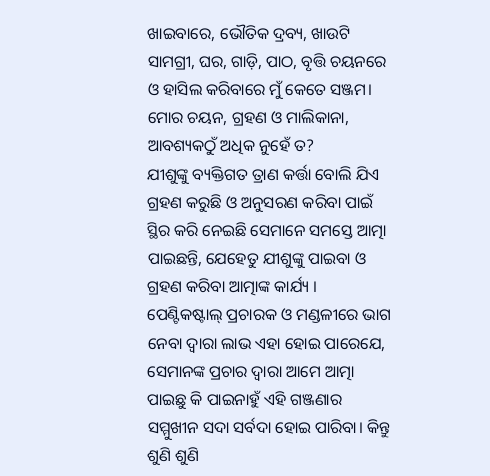ଖାଇବାରେ, ଭୌତିକ ଦ୍ରବ୍ୟ, ଖାଉଟି ସାମଗ୍ରୀ, ଘର, ଗାଡ଼ି, ପାଠ, ବୃତ୍ତି ଚୟନରେ ଓ ହାସିଲ କରିବାରେ ମୁଁ କେତେ ସଞ୍ଜମ। ମୋର ଚୟନ, ଗ୍ରହଣ ଓ ମାଲିକାନା, ଆବଶ୍ୟକଠୁଁ ଅଧିକ ନୁହେଁ ତ?
ଯୀଶୁଙ୍କୁ ବ୍ୟକ୍ତିଗତ ତ୍ରାଣ କର୍ତ୍ତା ବୋଲି ଯିଏ ଗ୍ରହଣ କରୁଛି ଓ ଅନୁସରଣ କରିବା ପାଇଁ ସ୍ଥିର କରି ନେଇଛି ସେମାନେ ସମସ୍ତେ ଆତ୍ମା ପାଇଛନ୍ତି, ଯେହେତୁ ଯୀଶୁଙ୍କୁ ପାଇବା ଓ ଗ୍ରହଣ କରିବା ଆତ୍ମାଙ୍କ କାର୍ଯ୍ୟ ।
ପେଣ୍ଟିକଷ୍ଟାଲ୍ ପ୍ରଚାରକ ଓ ମଣ୍ଡଳୀରେ ଭାଗ ନେବା ଦ୍ଵାରା ଲାଭ ଏହା ହୋଇ ପାରେଯେ, ସେମାନଙ୍କ ପ୍ରଚାର ଦ୍ଵାରା ଆମେ ଆତ୍ମା ପାଇଛୁ କି ପାଇନାହୁଁ ଏହି ଗଞ୍ଜଣାର ସମ୍ମୁଖୀନ ସଦା ସର୍ବଦା ହୋଇ ପାରିବା। କିନ୍ତୁ ଶୁଣି ଶୁଣି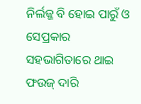ନିର୍ଲଜ୍ଜ ବି ହୋଇ ପାରୁଁ ଓ ସେପ୍ରକାର ସହଭାଗିତାରେ ଥାଇ ଫଉଜ୍ ଦାରି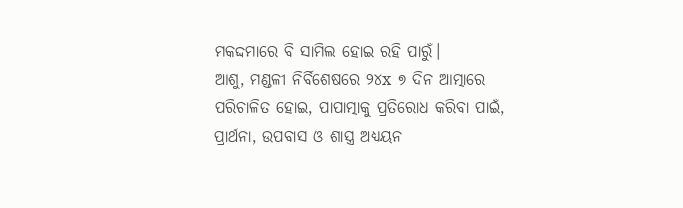ମକଦ୍ଦମାରେ ବି ସାମିଲ ହୋଇ ରହି ପାରୁଁ।
ଆଶୁ, ମଣ୍ଡଳୀ ନିର୍ବିଶେଷରେ ୨୪x ୭ ଦିନ ଆତ୍ମାରେ ପରିଚାଳିତ ହୋଇ, ପାପାତ୍ମାକୁ ପ୍ରତିରୋଧ କରିବା ପାଇଁ, ପ୍ରାର୍ଥନା, ଉପବାସ ଓ ଶାସ୍ତ୍ର ଅଧ୍ୟୟନ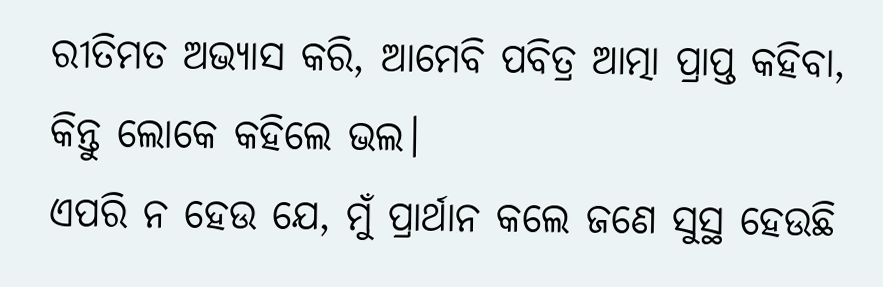ରୀତିମତ ଅଭ୍ୟାସ କରି, ଆମେବି ପବିତ୍ର ଆତ୍ମା ପ୍ରାପ୍ତ କହିବା, କିନ୍ତୁ ଲୋକେ କହିଲେ ଭଲ।
ଏପରି ନ ହେଉ ଯେ, ମୁଁ ପ୍ରାର୍ଥାନ କଲେ ଜଣେ ସୁସ୍ଥ ହେଉଛି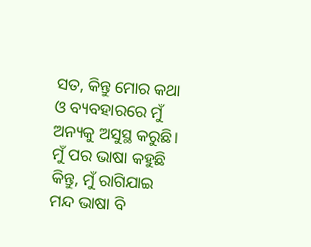ସତ, କିନ୍ତୁ ମୋର କଥା ଓ ବ୍ୟବହାରରେ ମୁଁ ଅନ୍ୟକୁ ଅସୁସ୍ଥ କରୁଛି। ମୁଁ ପର ଭାଷା କହୁଛି କିନ୍ତୁ, ମୁଁ ରାଗିଯାଇ ମନ୍ଦ ଭାଷା ବି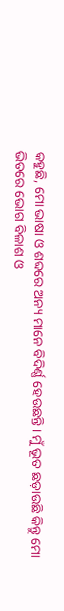କହୁଛି, ମୋ ଭାଷା ଓ ଶବ୍ଦରେ ଅନ୍ୟ ମାନେ ବିଦିର୍ଣ୍ଣ ହେଉଛନ୍ତି। ମୁଁ ଭୂତ ଛଡ଼ାଉଛି କିନ୍ତୁ ମୋ ଭିତରେ ଭୋଗ ବିଳାଶ ଓ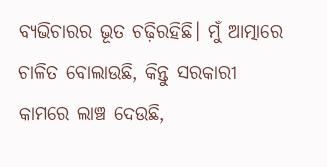ବ୍ୟଭିଚାରର ଭୂତ ଚଢ଼ିରହିଛି। ମୁଁ ଆତ୍ମାରେ ଚାଳିତ ବୋଲାଉଛି, କିନ୍ତୁ ସରକାରୀ କାମରେ ଲାଞ୍ଚ ଦେଉଛି,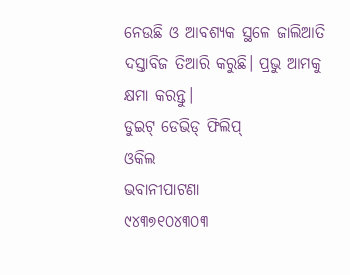ନେଉଛି ଓ ଆବଶ୍ୟକ ସ୍ଥଳେ ଜାଲିଆତି ଦସ୍ତାବିଜ ତିଆରି କରୁଛି। ପ୍ରଭୁ ଆମକୁ କ୍ଷମା କରନ୍ତୁ।
ଡୁଇଟ୍ ଡେଭିଡ୍ ଫିଲିପ୍
ଓକିଲ
ଭବାନୀପାଟଣା
୯୪୩୭୧୦୪୩୦୩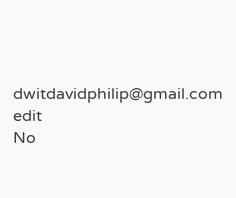dwitdavidphilip@gmail.com
edit
No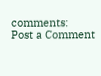comments:
Post a Comment